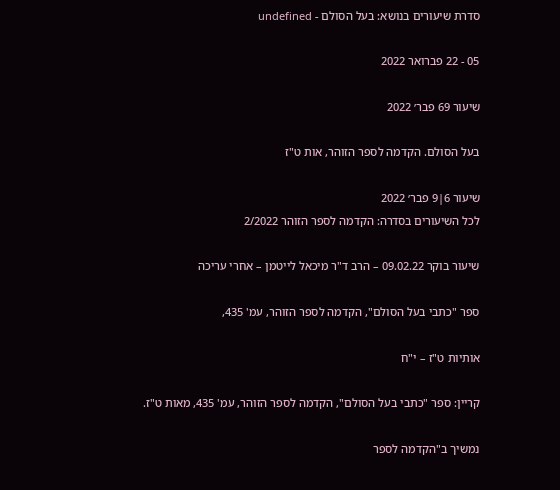סדרת שיעורים בנושא: בעל הסולם - undefined

05 - 22 פברואר 2022

שיעור 69 פבר׳ 2022

בעל הסולם. הקדמה לספר הזוהר, אות ט"ז

שיעור 6|9 פבר׳ 2022
לכל השיעורים בסדרה: הקדמה לספר הזוהר 2/2022

שיעור בוקר 09.02.22 – הרב ד"ר מיכאל לייטמן – אחרי עריכה

ספר "כתבי בעל הסולם", הקדמה לספר הזוהר, עמ' 435,

אותיות ט"ז – י"ח

קריין: ספר "כתבי בעל הסולם", הקדמה לספר הזוהר, עמ' 435, מאות ט"ז.

נמשיך ב"הקדמה לספר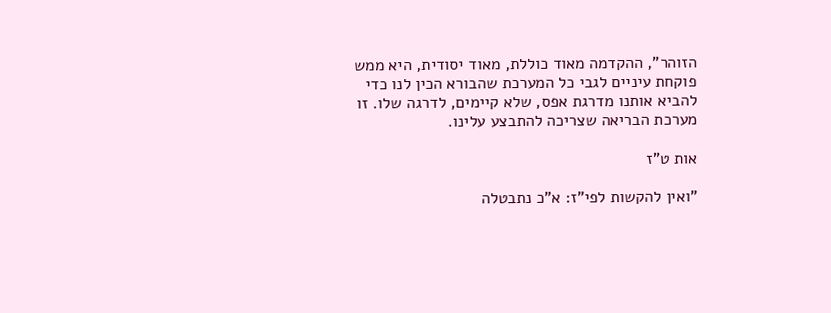הזוהר", ההקדמה מאוד כוללת, מאוד יסודית, היא ממש פוקחת עיניים לגבי כל המערכת שהבורא הכין לנו כדי להביא אותנו מדרגת אפס, שלא קיימים, לדרגה שלו. זו מערכת הבריאה שצריכה להתבצע עלינו.

אות ט"ז

"ואין להקשות לפי"ז: א"כ נתבטלה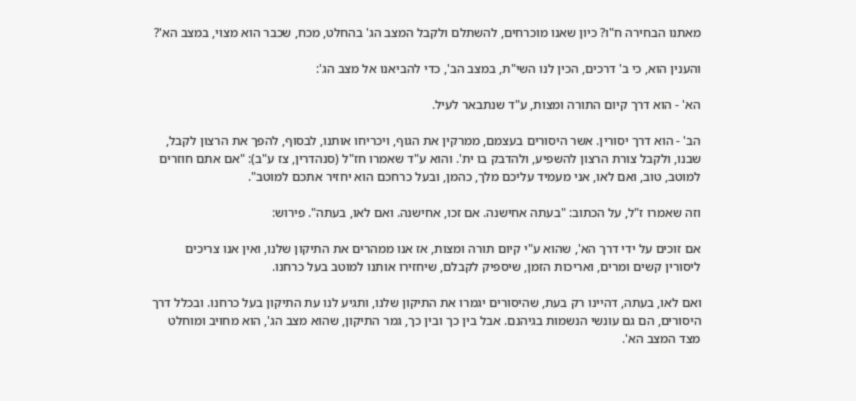מאתנו הבחירה ח"ו? כיון שאנו מוכרחים, להשתלם ולקבל המצב הג' בהחלט, מכח, שכבר הוא מצוי, במצב הא'?

והענין הוא, כי ב' דרכים, הכין לנו השי"ת, במצב הב', כדי להביאנו אל מצב הג':

הא' - הוא דרך קיום התורה ומצות, ע"ד שנתבאר לעיל.

הב' - הוא דרך יסורין. אשר היסורים בעצמם, ממרקין את הגוף, ויכריחו אותנו, לבסוף, להפך את הרצון לקבל, שבנו, ולקבל צורת הרצון להשפיע, ולהדבק בו ית'. והוא ע"ד שאמרו חז"ל (סנהדרין, צז ע"ב): "אם אתם חוזרים למוטב, טוב, ואם לאו, אני מעמיד עליכם מלך, כהמן, ובעל כרחכם הוא יחזיר אתכם למוטב".

וזה שאמרו ז"ל, על הכתוב: "בעתה אחישנה. אם זכו, אחישנה. ואם לאו, בעתה". פירוש:

אם זוכים על ידי דרך הא', שהוא ע"י קיום תורה ומצות, אז אנו ממהרים את התיקון שלנו, ואין אנו צריכים ליסורין קשים ומרים, ואריכות הזמן, שיספיק לקבלם, שיחזירו אותנו למוטב בעל כרחנו.

ואם לאו, בעתה, דהיינו רק בעת, שהיסורים יגמרו את התיקון שלנו, ותגיע לנו עת התיקון בעל כרחנו. ובכלל דרך היסורים, הם גם עונשי הנשמות בגיהנם. אבל בין כך ובין כך, גמר התיקון, שהוא מצב הג', הוא מחויב ומוחלט מצד המצב הא'.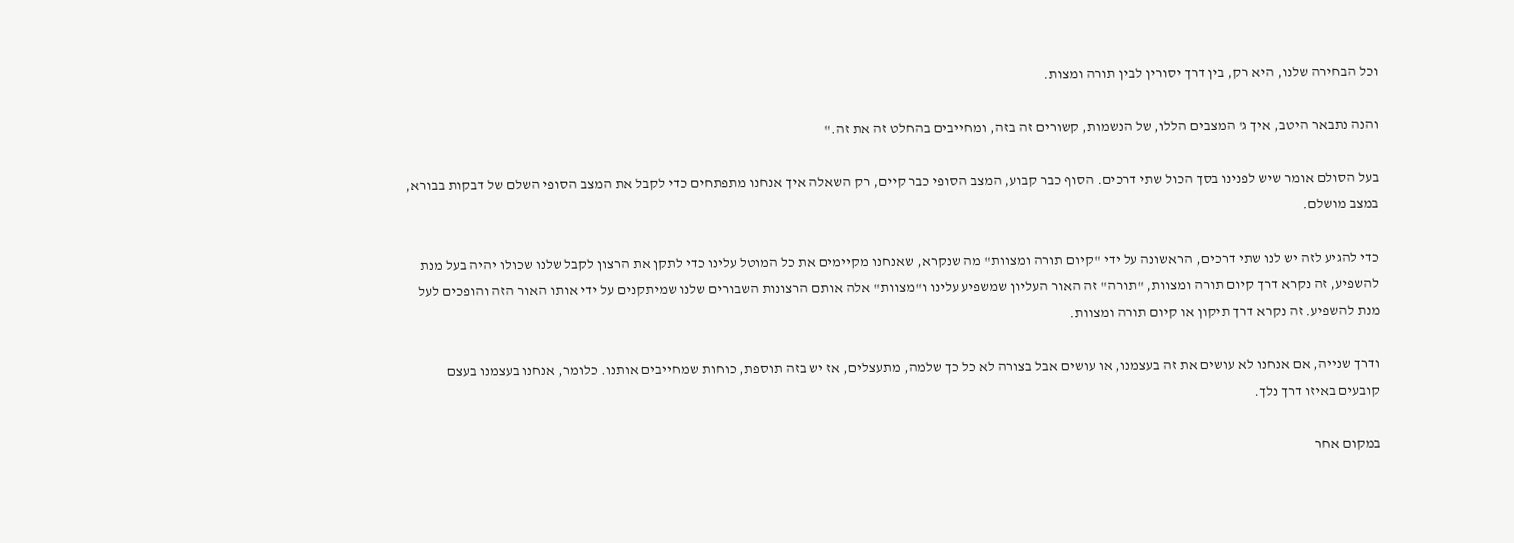וכל הבחירה שלנו, היא רק, בין דרך יסורין לבין תורה ומצות.

והנה נתבאר היטב, איך ג' המצבים הללו, של הנשמות, קשורים זה בזה, ומחייבים בהחלט זה את זה."

בעל הסולם אומר שיש לפנינו בסך הכול שתי דרכים. הסוף כבר קבוע, המצב הסופי כבר קיים, רק השאלה איך אנחנו מתפתחים כדי לקבל את המצב הסופי השלם של דבקות בבורא, במצב מושלם.

כדי להגיע לזה יש לנו שתי דרכים, הראשונה על ידי "קיום תורה ומצוות" מה שנקרא, שאנחנו מקיימים את כל המוטל עלינו כדי לתקן את הרצון לקבל שלנו שכולו יהיה בעל מנת להשפיע, זה נקרא דרך קיום תורה ומצוות, "תורה" זה האור העליון שמשפיע עלינו ו"מצוות" אלה אותם הרצונות השבורים שלנו שמיתקנים על ידי אותו האור הזה והופכים לעל מנת להשפיע. זה נקרא דרך תיקון או קיום תורה ומצוות.

ודרך שנייה, אם אנחנו לא עושים את זה בעצמנו, או עושים אבל בצורה לא כל כך שלמה, מתעצלים, אז יש בזה תוספת, כוחות שמחייבים אותנו. כלומר, אנחנו בעצמנו בעצם קובעים באיזו דרך נלך.

במקום אחר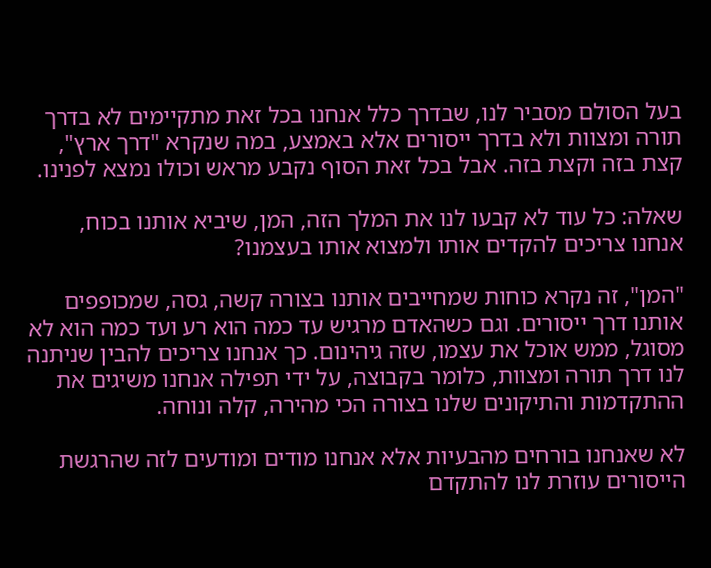בעל הסולם מסביר לנו, שבדרך כלל אנחנו בכל זאת מתקיימים לא בדרך תורה ומצוות ולא בדרך ייסורים אלא באמצע, במה שנקרא "דרך ארץ", קצת בזה וקצת בזה. אבל בכל זאת הסוף נקבע מראש וכולו נמצא לפנינו.

שאלה: כל עוד לא קבעו לנו את המלך הזה, המן, שיביא אותנו בכוח, אנחנו צריכים להקדים אותו ולמצוא אותו בעצמנו?

"המן", זה נקרא כוחות שמחייבים אותנו בצורה קשה, גסה, שמכופפים אותנו דרך ייסורים. וגם כשהאדם מרגיש עד כמה הוא רע ועד כמה הוא לא מסוגל, ממש אוכל את עצמו, שזה גיהינום. כך אנחנו צריכים להבין שניתנה לנו דרך תורה ומצוות, כלומר בקבוצה, על ידי תפילה אנחנו משיגים את ההתקדמות והתיקונים שלנו בצורה הכי מהירה, קלה ונוחה.

לא שאנחנו בורחים מהבעיות אלא אנחנו מודים ומודעים לזה שהרגשת הייסורים עוזרת לנו להתקדם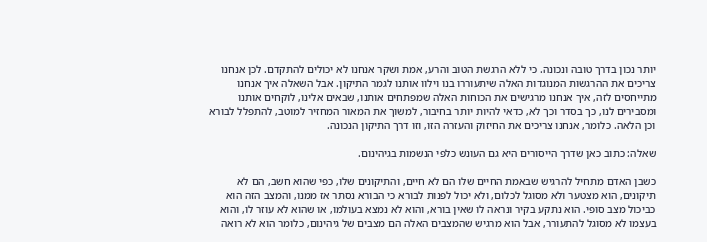יותר נכון בדרך טובה ונכונה. כי ללא הרגשת הטוב והרע, אמת ושקר אנחנו לא יכולים להתקדם. לכן אנחנו צריכים את ההרגשות המנוגדות האלה שיתעוררו בנו וילוו אותנו לגמר התיקון. אבל השאלה איך אנחנו מתייחסים לזה, איך אנחנו מרגישים את הכוחות האלה שמפתחים אותנו, שבאים אלינו, לוקחים אותנו ומסבירים לנו, כך בסדר וכך לא, כדאי להיות יותר בחיבור, למשוך את המאור המחזיר למוטב, להתפלל לבורא וכן הלאה. כלומר, אנחנו צריכים את החיזוק והעזרה הזו, וזו דרך התיקון הנכונה.

שאלה: כתוב כאן שדרך הייסורים היא גם העונש כלפי הנשמות בגיהינום.

כשבן האדם מתחיל להרגיש שבאמת החיים שלו הם לא חיים, והתיקונים שלו, כפי שהוא חשב, הם לא תיקונים, הוא מצטער ולא מסוגל לכלום, ולא יכול לפנות לבורא כי הבורא נסתר אז ממנו, והמצב הזה הוא כביכול מצב סופי. הוא נתקע בקיר ונראה לו שאין בורא, והוא לא נמצא בעולמו, או שהוא לא עוזר לו, והוא בעצמו לא מסוגל להתעורר, אבל הוא מרגיש שהמצבים האלה הם מצבים של גיהינום, כלומר הוא לא רואה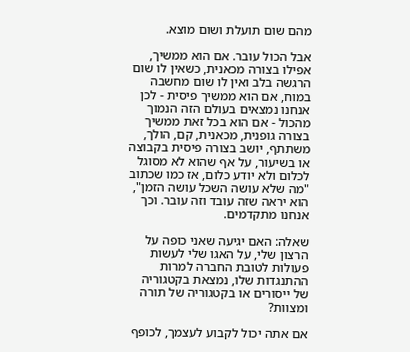מהם שום תועלת ושום מוצא.

אבל הכול עובר. אם הוא ממשיך, אפילו בצורה מכאנית, כשאין לו שום הרגשה בלב ואין לו שום מחשבה במוח, אם הוא ממשיך פיסית - לכן אנחנו נמצאים בעולם הזה הנמוך מהכול - אם הוא בכל זאת ממשיך בצורה גופנית, מכאנית, קם, הולך, משתתף, יושב בצורה פיסית בקבוצה או בשיעור, על אף שהוא לא מסוגל לכלום ולא יודע כלום, אז כמו שכתוב "מה שלא עושה השכל עושה הזמן", הוא יראה שזה עובד וזה עובר. וכך אנחנו מתקדמים.

שאלה: האם יגיעה שאני כופה על הרצון שלי, על האגו שלי לעשות פעולות לטובת החברה למרות ההתנגדות שלו, נמצאת בקטגוריה של ייסורים או בקטגוריה של תורה ומצוות?

אם אתה יכול לקבוע לעצמך, לכופף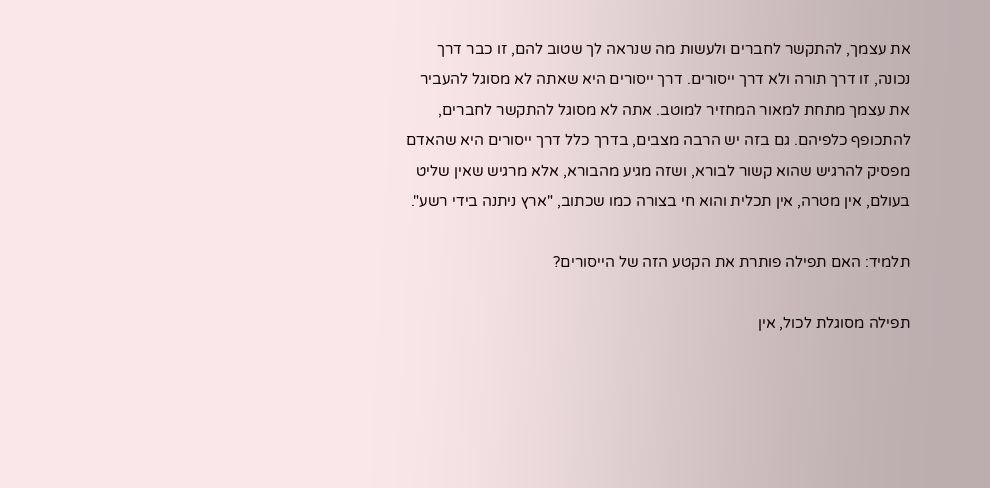את עצמך, להתקשר לחברים ולעשות מה שנראה לך שטוב להם, זו כבר דרך נכונה, זו דרך תורה ולא דרך ייסורים. דרך ייסורים היא שאתה לא מסוגל להעביר את עצמך מתחת למאור המחזיר למוטב. אתה לא מסוגל להתקשר לחברים, להתכופף כלפיהם. גם בזה יש הרבה מצבים, בדרך כלל דרך ייסורים היא שהאדם מפסיק להרגיש שהוא קשור לבורא, ושזה מגיע מהבורא, אלא מרגיש שאין שליט בעולם, אין מטרה, אין תכלית והוא חי בצורה כמו שכתוב, "ארץ ניתנה בידי רשע".

תלמיד: האם תפילה פותרת את הקטע הזה של הייסורים?

תפילה מסוגלת לכול, אין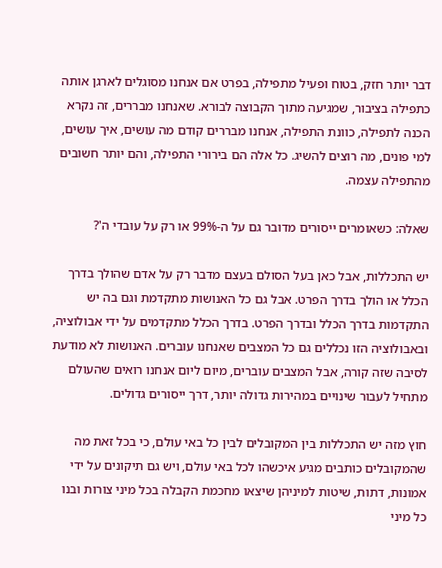דבר יותר חזק, בטוח ופעיל מתפילה, בפרט אם אנחנו מסוגלים לארגן אותה כתפילה בציבור, שמגיעה מתוך הקבוצה לבורא. שאנחנו מבררים, זה נקרא הכנה לתפילה, כוונת התפילה, אנחנו מבררים קודם מה עושים, איך עושים, למי פונים, מה רוצים להשיג. כל אלה הם בירורי התפילה, והם יותר חשובים מהתפילה עצמה.

שאלה: כשאומרים ייסורים מדובר גם על ה-99% או רק על עובדי ה'?

יש התכללות, אבל כאן בעל הסולם בעצם מדבר רק על אדם שהולך בדרך הכלל או הולך בדרך הפרט. אבל גם כל האנושות מתקדמת וגם בה יש התקדמות בדרך הכלל ובדרך הפרט. בדרך הכלל מתקדמים על ידי אבולוציה, ובאבולוציה הזו נכללים גם כל המצבים שאנחנו עוברים. האנושות לא מודעת לסיבה שזה קורה, אבל המצבים עוברים, מיום ליום אנחנו רואים שהעולם מתחיל לעבור שינויים במהירות גדולה יותר, דרך ייסורים גדולים.

חוץ מזה יש התכללות בין המקובלים לבין כל באי עולם, כי בכל זאת מה שהמקובלים כותבים מגיע איכשהו לכל באי עולם, ויש גם תיקונים על ידי אמונות, דתות, שיטות למיניהן שיצאו מחכמת הקבלה בכל מיני צורות ובנו כל מיני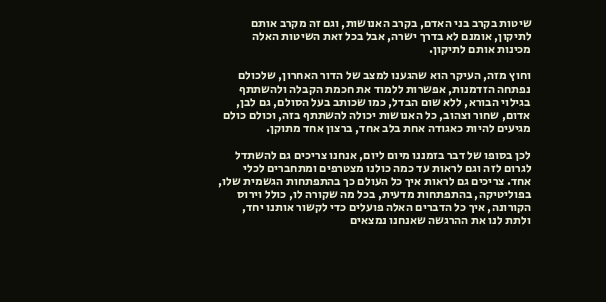שיטות בקרב בני האדם, בקרב האנושות, וגם זה מקרב אותם לתיקון, אומנם לא בדרך ישרה, אבל בכל זאת השיטות האלה מכינות אותם לתיקון.

וחוץ מזה, העיקר הוא שהגענו למצב של הדור האחרון, שלכולם נפתחה הזדמנות, אפשרות ללמוד את חכמת הקבלה ולהשתתף בגילוי הבורא, ללא שום הבדל, כמו שכותב בעל הסולם, גם לבן, אדום, שחור וצהוב, כל האנושות יכולה להשתתף בזה, וכולם כולם מגיעים להיות כאגודה אחת בלב אחד, ברצון אחד מתוקן.

לכן בסופו של דבר בזמננו מיום ליום, אנחנו צריכים גם להשתדל לגרום לזה וגם לראות עד כמה כולנו מצטרפים ומתחברים לכלי אחד. צריכים גם לראות איך כל העולם כך בהתפתחות הגשמית שלו, בפוליטיקה, בהתפתחות מדעית, בכל מה שקורה לו, כולל וירוס הקורונה, איך כל הדברים האלה פועלים כדי לקשור אותנו יחד, ולתת לנו את ההרגשה שאנחנו נמצאים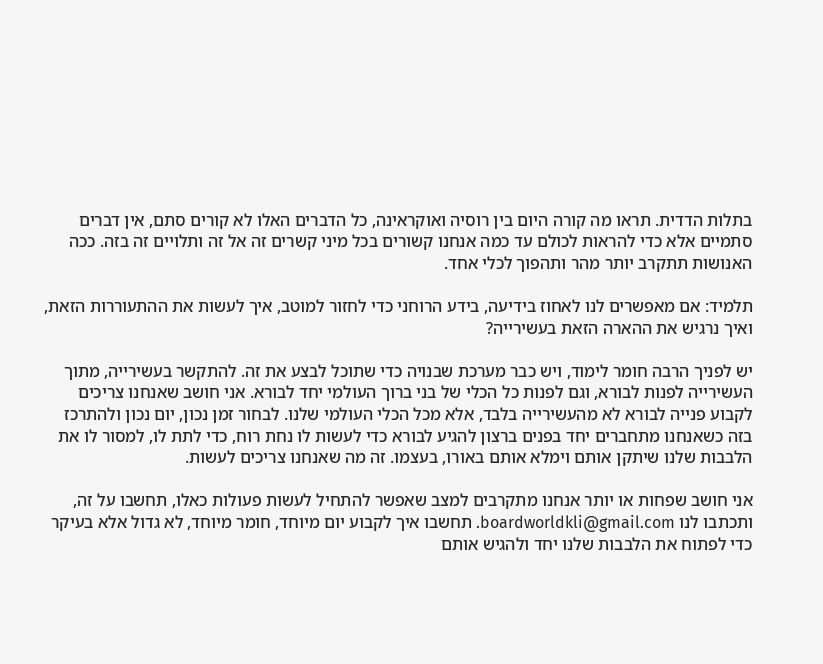בתלות הדדית. תראו מה קורה היום בין רוסיה ואוקראינה, כל הדברים האלו לא קורים סתם, אין דברים סתמיים אלא כדי להראות לכולם עד כמה אנחנו קשורים בכל מיני קשרים זה אל זה ותלויים זה בזה. ככה האנושות תתקרב יותר מהר ותהפוך לכלי אחד.

תלמיד: אם מאפשרים לנו לאחוז בידיעה, בידע הרוחני כדי לחזור למוטב, איך לעשות את ההתעוררות הזאת, ואיך נרגיש את ההארה הזאת בעשירייה?

יש לפניך הרבה חומר לימוד, ויש כבר מערכת שבנויה כדי שתוכל לבצע את זה. להתקשר בעשירייה, מתוך העשירייה לפנות לבורא, וגם לפנות כל הכלי של בני ברוך העולמי יחד לבורא. אני חושב שאנחנו צריכים לקבוע פנייה לבורא לא מהעשירייה בלבד, אלא מכל הכלי העולמי שלנו. לבחור זמן נכון, יום נכון ולהתרכז בזה כשאנחנו מתחברים יחד בפנים ברצון להגיע לבורא כדי לעשות לו נחת רוח, כדי לתת לו, למסור לו את הלבבות שלנו שיתקן אותם וימלא אותם באורו, בעצמו. זה מה שאנחנו צריכים לעשות.

אני חושב שפחות או יותר אנחנו מתקרבים למצב שאפשר להתחיל לעשות פעולות כאלו, תחשבו על זה, ותכתבו לנו boardworldkli@gmail.com. תחשבו איך לקבוע יום מיוחד, חומר מיוחד, לא גדול אלא בעיקר כדי לפתוח את הלבבות שלנו יחד ולהגיש אותם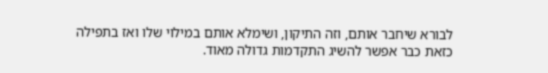לבורא שיחבר אותם, וזה התיקון, ושימלא אותם במילוי שלו ואז בתפילה כזאת כבר אפשר להשיג התקדמות גדולה מאוד.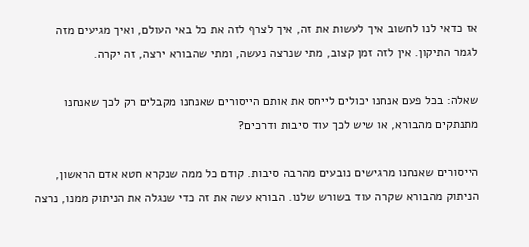אז כדאי לנו לחשוב איך לעשות את זה, איך לצרף לזה את כל באי העולם, ואיך מגיעים מזה לגמר התיקון. אין לזה זמן קצוב, מתי שנרצה נעשה, ומתי שהבורא ירצה, זה יקרה.

שאלה: בכל פעם אנחנו יכולים לייחס את אותם הייסורים שאנחנו מקבלים רק לכך שאנחנו מתנתקים מהבורא, או שיש לכך עוד סיבות ודרכים?

הייסורים שאנחנו מרגישים נובעים מהרבה סיבות. קודם כל ממה שנקרא חטא אדם הראשון, הניתוק מהבורא שקרה עוד בשורש שלנו. הבורא עשה את זה כדי שנגלה את הניתוק ממנו, נרצה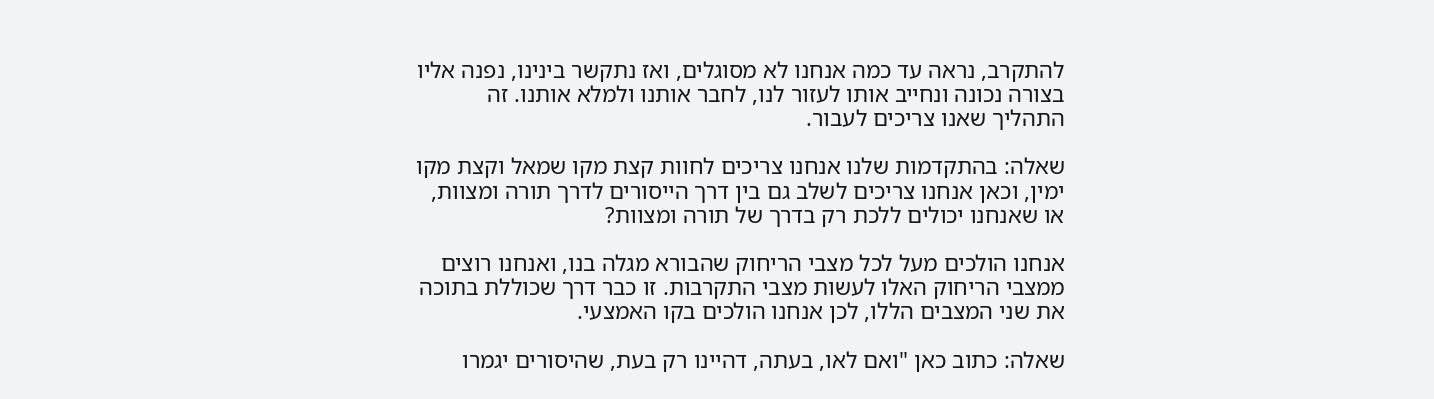להתקרב, נראה עד כמה אנחנו לא מסוגלים, ואז נתקשר בינינו, נפנה אליו בצורה נכונה ונחייב אותו לעזור לנו, לחבר אותנו ולמלא אותנו. זה התהליך שאנו צריכים לעבור.

שאלה: בהתקדמות שלנו אנחנו צריכים לחוות קצת מקו שמאל וקצת מקו ימין, וכאן אנחנו צריכים לשלב גם בין דרך הייסורים לדרך תורה ומצוות, או שאנחנו יכולים ללכת רק בדרך של תורה ומצוות?

אנחנו הולכים מעל לכל מצבי הריחוק שהבורא מגלה בנו, ואנחנו רוצים ממצבי הריחוק האלו לעשות מצבי התקרבות. זו כבר דרך שכוללת בתוכה את שני המצבים הללו, לכן אנחנו הולכים בקו האמצעי.

שאלה: כתוב כאן "ואם לאו, בעתה, דהיינו רק בעת, שהיסורים יגמרו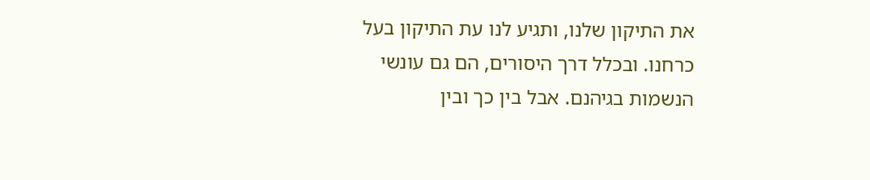את התיקון שלנו, ותגיע לנו עת התיקון בעל כרחנו. ובכלל דרך היסורים, הם גם עונשי הנשמות בגיהנם. אבל בין כך ובין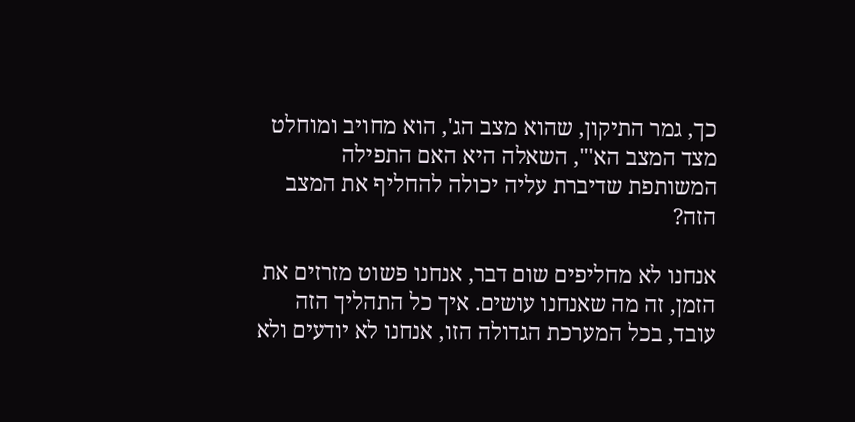כך, גמר התיקון, שהוא מצב הג', הוא מחויב ומוחלט מצד המצב הא'", השאלה היא האם התפילה המשותפת שדיברת עליה יכולה להחליף את המצב הזה?

אנחנו לא מחליפים שום דבר, אנחנו פשוט מזרזים את הזמן, זה מה שאנחנו עושים. איך כל התהליך הזה עובד, בכל המערכת הגדולה הזו, אנחנו לא יודעים ולא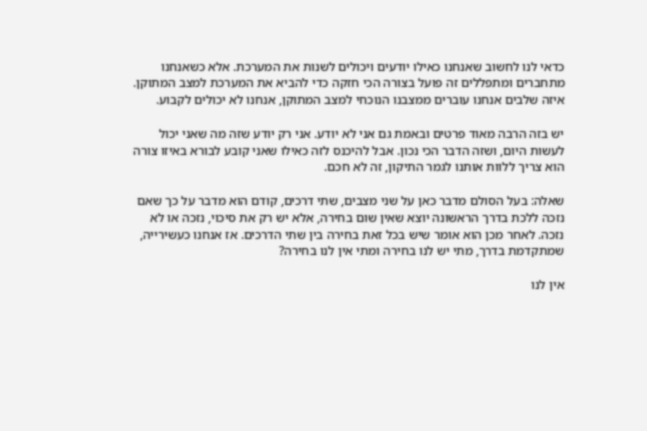כדאי לנו לחשוב שאנחנו כאילו יודעים ויכולים לשנות את המערכת. אלא כשאנחנו מתחברים ומתפללים זה פועל בצורה הכי חזקה כדי להביא את המערכת למצב המתוקן. איזה שלבים אנחנו עוברים ממצבנו הנוכחי למצב המתוקן, אנחנו לא יכולים לקבוע.

יש בזה הרבה מאוד פרטים ובאמת גם אני לא יודע. אני רק יודע שזה מה שאני יכול לעשות היום, ושזה הדבר הכי נכון. אבל להיכנס לזה כאילו שאני קובע לבורא באיזו צורה הוא צריך ללוות אותנו לגמר התיקון, זה לא חכם.

שאלה: בעל הסולם מדבר כאן על שני מצבים, שתי דרכים, קודם הוא מדבר על כך שאם נזכה ללכת בדרך הראשונה יוצא שאין שום בחירה, אלא יש רק את סיכוי, נזכה או לא נזכה. לאחר מכן הוא אומר שיש בכל זאת בחירה בין שתי הדרכים. אז אנחנו כעשירייה, שמתקדמת בדרך, מתי יש לנו בחירה ומתי אין לנו בחירה?

אין לנו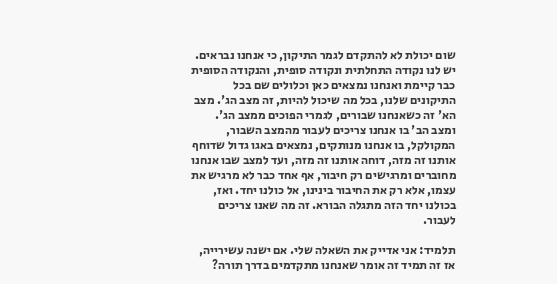שום יכולת לא להתקדם לגמר התיקון, כי אנחנו נבראים. יש לנו נקודה התחלתית ונקודה סופית, והנקודה הסופית כבר קיימת ואנחנו נמצאים כאן וכלולים שם בכל התיקונים שלנו, בכל מה שיכול להיות, זה מצב הג'. מצב הא' זה כשאנחנו שבורים, לגמרי הפוכים ממצב הג'. ומצב הב' בו אנחנו צריכים לעבור מהמצב השבור, המקולקל, בו אנחנו מנותקים, נמצאים באגו גדול שדוחף אותנו זה מזה, דוחה אותנו זה מזה, ועד למצב שבו אנחנו מחוברים ומרגישים רק חיבור, אף אחד כבר לא מרגיש את עצמו, אלא רק את החיבור בינינו, אל כולנו יחד. ואז, בכולנו יחד הזה מתגלה הבורא. זה מה שאנו צריכים לעבור.

תלמיד: אני אדייק את השאלה שלי. אם ישנה עשירייה, אז זה תמיד זה אומר שאנחנו מתקדמים בדרך תורה?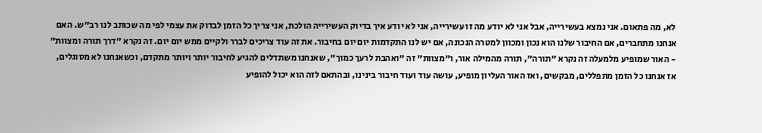לא, מה פתאום. אני נמצא בעשירייה, אבל אני לא יודע מה זו עשירייה, אני לא יודע איך בדיוק העשירייה הולכת, אני צריך כל הזמן לבדוק את עצמי לפי מה שכותב לנו רב"ש. האם אנחנו מתחברים, אם החיבור שלנו הוא נכון ומכוון למטרה הנכונה, אם יש לנו התקדמות יום יום בחיבור. את זה עוד צריכים לברר ולקיים ממש יום יום. זה נקרא "דרך תורה ומצוות" - האור שמופיע מלמעלה זה נקרא "תורה", תורה מהמילה אור, ו"מצוות" זה "ואהבת לרעך כמוך", שאנחנו משתדלים להגיע לחיבור יותר ויותר מתקדם, וכשאנחנו לא מסוגלים, אז אנחנו כל הזמן מתפללים, מבקשים, ואז האור העליון מופיע, עושה עוד ועוד חיבור בינינו, ובהתאם לזה הוא יכול להופיע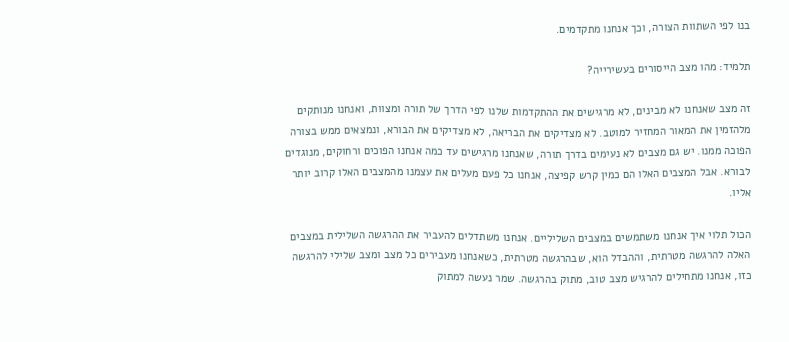בנו לפי השתוות הצורה, וכך אנחנו מתקדמים.

תלמיד: מהו מצב הייסורים בעשירייה?

זה מצב שאנחנו לא מבינים, לא מרגישים את ההתקדמות שלנו לפי הדרך של תורה ומצוות, ואנחנו מנותקים מלהזמין את המאור המחזיר למוטב. לא מצדיקים את הבריאה, לא מצדיקים את הבורא, ונמצאים ממש בצורה הפוכה ממנו. יש גם מצבים לא נעימים בדרך תורה, שאנחנו מרגישים עד כמה אנחנו הפוכים ורחוקים, מנוגדים לבורא. אבל המצבים האלו הם כמין קרש קפיצה, אנחנו כל פעם מעלים את עצמנו מהמצבים האלו קרוב יותר אליו.

הכול תלוי איך אנחנו משתמשים במצבים השליליים. אנחנו משתדלים להעביר את ההרגשה השלילית במצבים האלה להרגשה מטרתית, וההבדל הוא, שבהרגשה מטרתית, כשאנחנו מעבירים כל מצב ומצב שלילי להרגשה כזו, אנחנו מתחילים להרגיש מצב טוב, מתוק בהרגשה. שמר נעשה למתוק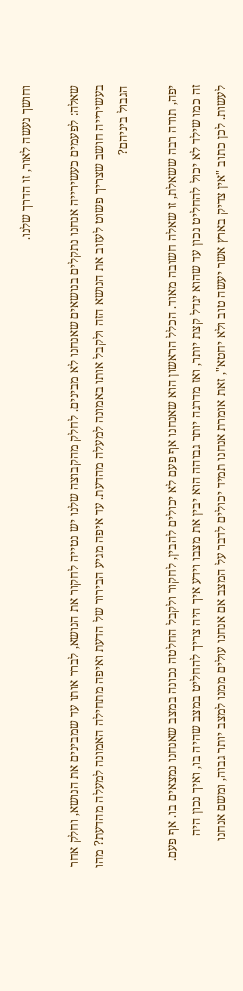וחושך נעשה לאור, זו הדרך שלנו.

שאלה: לפעמים כעשירייה אנחנו נתקלים בנושאים שאנחנו לא מבינים. לחלק מהקבוצה שלנו יש נטייה לחקור את הנושא, לברר אותו עד שמבינים את הנושא, וחלק אחר בעשירייה חושב שצריך פשוט לעזוב את הנושא הזה ולקבל אותו באמונה למעלה מהדעת. עד איפה מגיע הבירור של הדעת ואיפה מתחילה האמונה למעלה מהדעת? מהו הגבול ביניהם?

יפה, תודה רבה ששאלת, זו שאלה חשובה מאוד. הכלל הראשון הוא שאנחנו אף פעם לא יכולים להבין, לחקור ולקבל החלטה נכונה במצב שאנחנו נמצאים בו. אף פעם. זה כמו שילד לא יכול להחליט נכון עד שהוא יגדל קצת יותר, ואז מדרגה יותר גבוהה הוא יבין את מצבו וידע איך היה צריך להחליט במצב שהיה בו, ואיך נכון היה לעשות. לכן כתוב "אין צדיק בארץ אשר יעשה טוב ולא יחטא", זאת אומרת אנחנו תמיד יכולים לדבר על המצב אם אנחנו עולים ממנו למצב יותר גבוה, ומשם אנחנו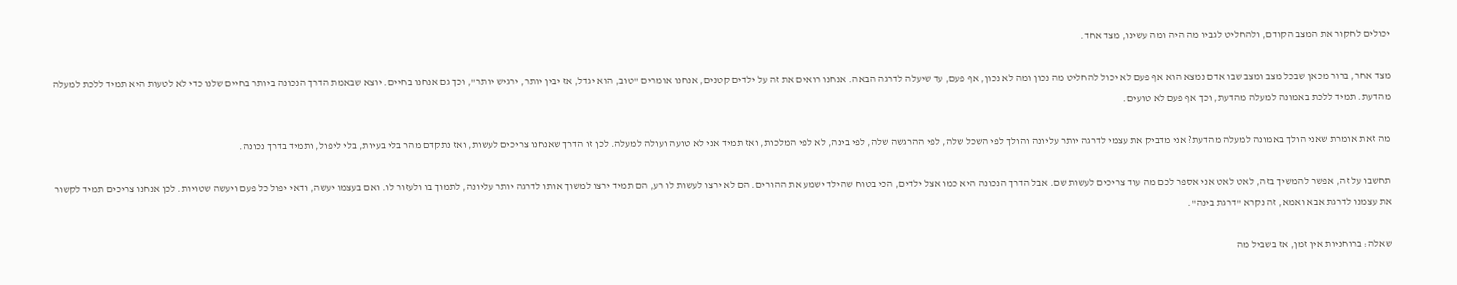יכולים לחקור את המצב הקודם, ולהחליט לגביו מה היה ומה עשינו, מצד אחד.

מצד אחר, ברור מכאן שבכל מצב ומצב שבו אדם נמצא הוא אף פעם לא יכול להחליט מה נכון ומה לא נכון, אף פעם, עד שיעלה לדרגה הבאה. אנחנו רואים את זה על ילדים קטנים, אנחנו אומרים "טוב, הוא יגדל, אז יבין יותר, ירגיש יותר", וכך גם אנחנו בחיים. יוצא שבאמת הדרך הנכונה ביותר בחיים שלנו כדי לא לטעות היא תמיד ללכת למעלה מהדעת. תמיד ללכת באמונה למעלה מהדעת, וכך אף פעם לא טועים.

מה זאת אומרת שאני הולך באמונה למעלה מהדעת? אני מדביק את עצמי לדרגה יותר עליונה והולך לפי השכל שלה, לפי ההרגשה שלה, לפי בינה, לא לפי המלכות, ואז תמיד אני לא טועה ועולה למעלה. לכן זו הדרך שאנחנו צריכים לעשות, ואז נתקדם מהר בלי בעיות, בלי ליפול, ותמיד בדרך נכונה.

תחשבו על זה, אפשר להמשיך בזה, לאט לאט אני אספר לכם מה עוד צריכים לעשות שם. אבל הדרך הנכונה היא כמו אצל ילדים, הכי בטוח שהילד ישמע את ההורים. הם לא ירצו לעשות לו רע, הם תמיד ירצו למשוך אותו לדרגה יותר עליונה, לתמוך בו ולעזור לו. ואם בעצמו יעשה, ודאי יפול כל פעם ויעשה שטויות. לכן אנחנו צריכים תמיד לקשור את עצמנו לדרגת אבא ואמא, זה נקרא "דרגת בינה".

שאלה: ברוחניות אין זמן, אז בשביל מה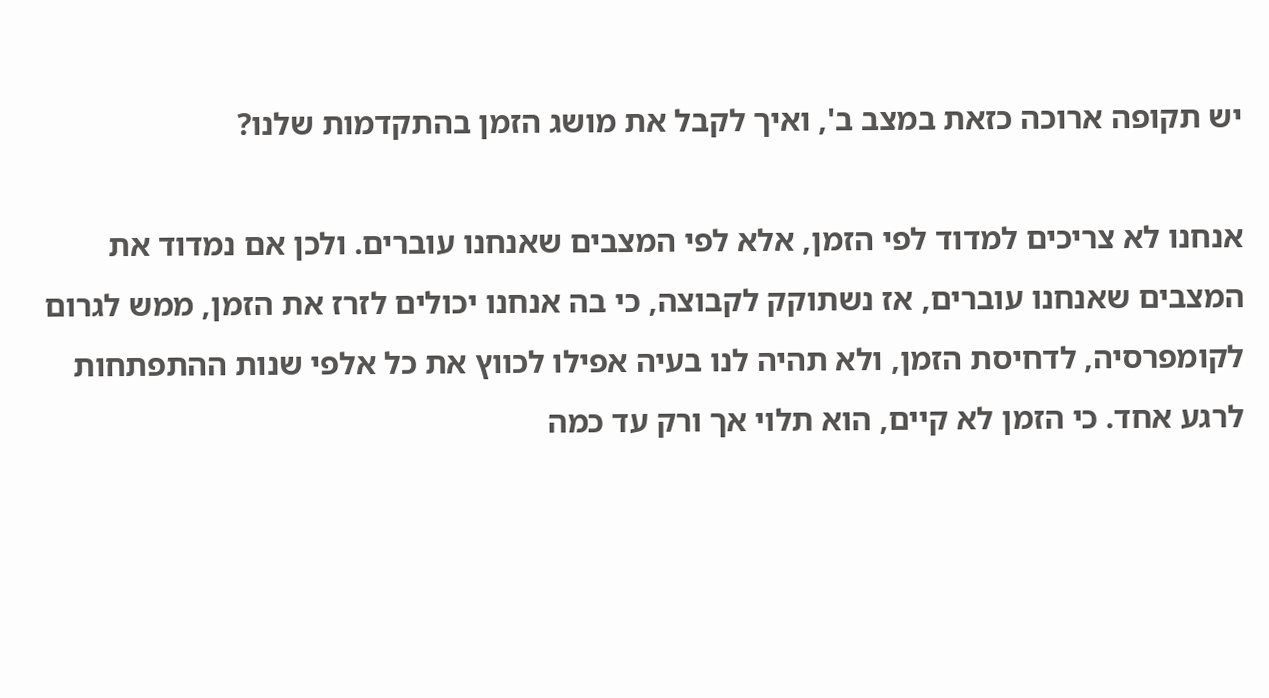יש תקופה ארוכה כזאת במצב ב', ואיך לקבל את מושג הזמן בהתקדמות שלנו?

אנחנו לא צריכים למדוד לפי הזמן, אלא לפי המצבים שאנחנו עוברים. ולכן אם נמדוד את המצבים שאנחנו עוברים, אז נשתוקק לקבוצה, כי בה אנחנו יכולים לזרז את הזמן, ממש לגרום לקומפרסיה, לדחיסת הזמן, ולא תהיה לנו בעיה אפילו לכווץ את כל אלפי שנות ההתפתחות לרגע אחד. כי הזמן לא קיים, הוא תלוי אך ורק עד כמה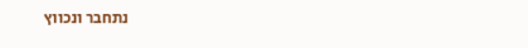נתחבר ונכווץ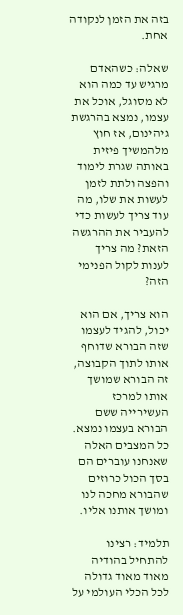בזה את הזמן לנקודה אחת.

שאלה: כשהאדם מרגיש עד כמה הוא לא מסוגל, אוכל את עצמו, נמצא בהרגשת גיהינום, אז חוץ מלהמשיך פיזית באותה שגרת לימוד והפצה ולתת לזמן לעשות את שלו, מה עוד צריך לעשות כדי להעביר את ההרגשה הזאת? מה צריך לענות לקול הפנימי הזה?

הוא צריך, אם הוא יכול, להגיד לעצמו שזה הבורא שדוחף אותו לתוך הקבוצה, זה הבורא שמושך אותו למרכז העשירייה ששם הבורא בעצמו נמצא. כל המצבים האלה שאנחנו עוברים הם בסך הכול כרוזים שהבורא מחכה לנו ומושך אותנו אליו.

תלמיד: רצינו להתחיל בהודיה מאוד מאוד גדולה לכל הכלי העולמי על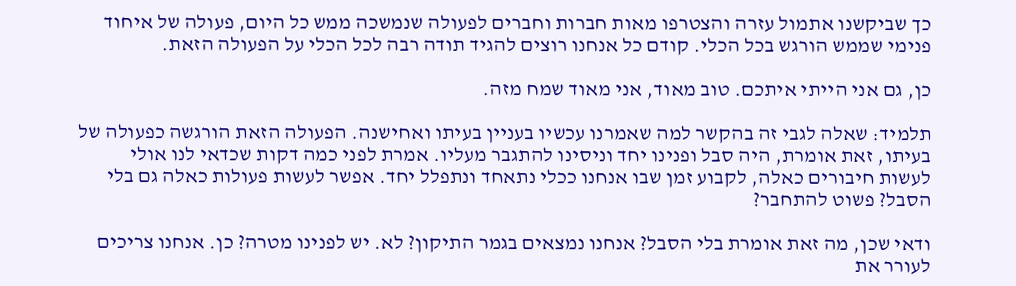כך שביקשנו אתמול עזרה והצטרפו מאות חברות וחברים לפעולה שנמשכה ממש כל היום, פעולה של איחוד פנימי שממש הורגש בכל הכלי. קודם כל אנחנו רוצים להגיד תודה רבה לכל הכלי על הפעולה הזאת.

כן, גם אני הייתי איתכם. טוב מאוד, אני מאוד שמח מזה.

תלמיד: שאלה לגבי זה בהקשר למה שאמרנו עכשיו בעניין בעיתו ואחישנה. הפעולה הזאת הורגשה כפעולה של בעיתו, זאת אומרת, היה סבל ופנינו יחד וניסינו להתגבר מעליו. אמרת לפני כמה דקות שכדאי לנו אולי לעשות חיבורים כאלה, לקבוע זמן שבו אנחנו ככלי נתאחד ונתפלל יחד. אפשר לעשות פעולות כאלה גם בלי הסבל? פשוט להתחבר?

ודאי שכן, מה זאת אומרת בלי הסבל? אנחנו נמצאים בגמר התיקון? לא. יש לפנינו מטרה? כן. אנחנו צריכים לעורר את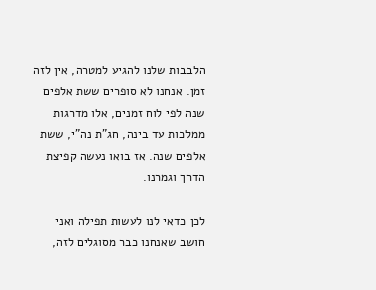הלבבות שלנו להגיע למטרה, אין לזה זמן. אנחנו לא סופרים ששת אלפים שנה לפי לוח זמנים, אלו מדרגות ממלכות עד בינה, חג"ת נה"י, ששת אלפים שנה. אז בואו נעשה קפיצת הדרך וגמרנו.

לכן כדאי לנו לעשות תפילה ואני חושב שאנחנו כבר מסוגלים לזה,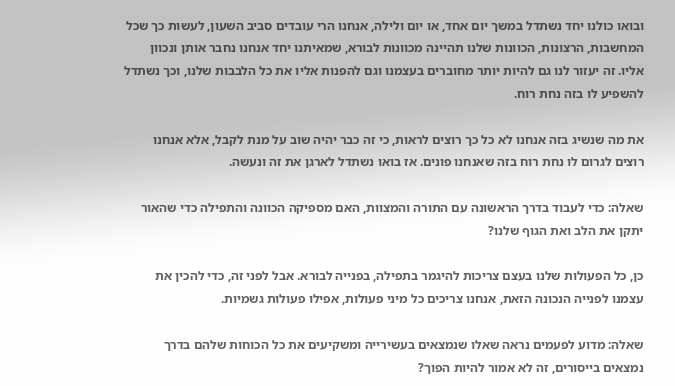ובואו כולנו יחד נשתדל במשך יום אחד, או יום ולילה, אנחנו הרי עובדים סביב השעון, לעשות כך שכל המחשבות, הרצונות, הכוונות שלנו תהיינה מכוונות לבורא, שמאיתנו יחד אנחנו נחבר אותן ונכוון אליו. זה יעזור לנו גם להיות יותר מחוברים בעצמנו וגם להפנות אליו את כל הלבבות שלנו, וכך נשתדל להשפיע לו בזה נחת רוח.

את מה שנשיג בזה אנחנו לא כל כך רוצים לראות, כי זה כבר יהיה שוב על מנת לקבל, אלא אנחנו רוצים לגרום לו נחת רוח בזה שאנחנו פונים. אז בואו נשתדל לארגן את זה ונעשה.

שאלה: כדי לעבוד בדרך הראשונה עם התורה והמצוות, האם מספיקה הכוונה והתפילה כדי שהאור יתקן את הלב ואת הגוף שלנו?

כן, כל הפעולות שלנו בעצם צריכות להיגמר בתפילה, בפנייה לבורא. אבל לפני זה, כדי להכין את עצמנו לפנייה הנכונה הזאת, אנחנו צריכים כל מיני פעולות, אפילו פעולות גשמיות.

שאלה: מדוע לפעמים נראה שאלו שנמצאים בעשירייה ומשקיעים את כל הכוחות שלהם בדרך נמצאים בייסורים, זה לא אמור להיות הפוך?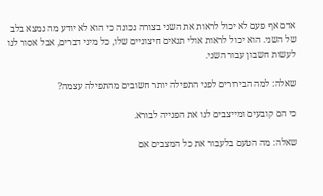אדם אף פעם לא יכול לראות את השני בצורה נכונה כי הוא לא יודע מה נמצא בלב של השני. הוא יכול לראות אולי תנאים חיצוניים שלו, כל מיני דברים, אבל אסור לנו לעשות חשבון עבור השני.

שאלה: למה הבירורים לפני התפילה יותר חשובים מהתפילה עצמה?

כי הם קובעים ומייצבים לנו את הפנייה לבורא.

שאלה: מה הטעם בלעבור את כל המצבים אם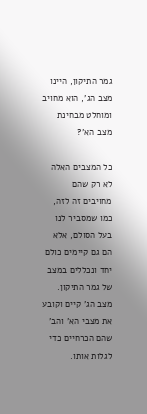גמר התיקון, היינו מצב הג', הוא מחויב ומוחלט מבחינת מצב הא'?

כל המצבים האלה לא רק שהם מחויבים זה לזה, כמו שמסביר לנו בעל הסולם, אלא הם גם קיימים כולם יחד ונכללים במצב של גמר התיקון. מצב הג' קיים וקובע את מצבי הא' והב' שהם הכרחיים כדי לגלות אותו.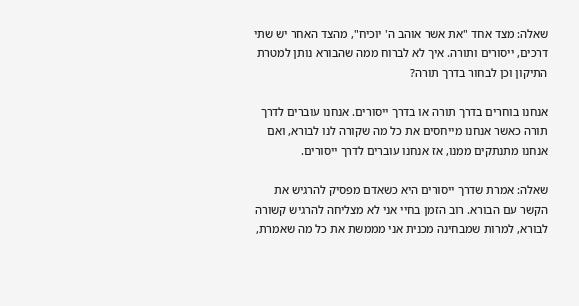שאלה: מצד אחד "את אשר אוהב ה' יוכיח", מהצד האחר יש שתי דרכים, ייסורים ותורה. איך לא לברוח ממה שהבורא נותן למטרת התיקון וכן לבחור בדרך תורה?

אנחנו בוחרים בדרך תורה או בדרך ייסורים. אנחנו עוברים לדרך תורה כאשר אנחנו מייחסים את כל מה שקורה לנו לבורא, ואם אנחנו מתנתקים ממנו, אז אנחנו עוברים לדרך ייסורים.

שאלה: אמרת שדרך ייסורים היא כשאדם מפסיק להרגיש את הקשר עם הבורא. רוב הזמן בחיי אני לא מצליחה להרגיש קשורה לבורא, למרות שמבחינה מכנית אני מממשת את כל מה שאמרת,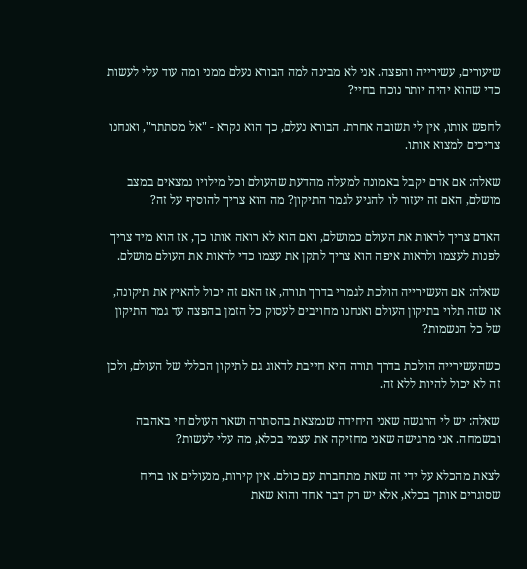שיעורים, עשירייה והפצה. אני לא מבינה למה הבורא נעלם ממני ומה עוד עלי לעשות כדי שהוא יהיה יותר נוכח בחיי?

לחפש אותו, אין לי תשובה אחרת. הבורא נעלם, כך הוא נקרא - "אל מסתתר", ואנחנו צריכים למצוא אותו.

שאלה: אם אדם יקבל באמונה למעלה מהדעת שהעולם וכל מילויו נמצאים במצב מושלם, האם זה יעזור לו להגיע לגמר התיקון? מה הוא צריך להוסיף על זה?

האדם צריך לראות את העולם כמושלם, ואם הוא לא רואה אותו כך, אז הוא מיד צריך לפנות לעצמו ולראות איפה הוא צריך לתקן את עצמו כדי לראות את העולם מושלם.

שאלה: אם העשירייה הולכת לגמרי בדרך תורה, אז האם זה יכול להאיץ את תיקונה, או שזה תלוי בתיקון העולם ואנחנו מחויבים לעסוק כל הזמן בהפצה עד גמר התיקון של כל הנשמות?

כשהעשירייה הולכת בדרך תורה היא חייבת לדאוג גם לתיקון הכללי של העולם, ולכן זה לא יכול להיות ללא זה.

שאלה: יש לי הרגשה שאני היחידה שנמצאת בהסתרה ושאר העולם חי באהבה ובשמחה. אני מרגישה שאני מחזיקה את עצמי בכלא, מה עלי לעשות?

לצאת מהכלא על ידי זה שאת מתחברת עם כולם. אין קירות, מנעולים או בריח שסוגרים אותך בכלא, אלא יש רק דבר אחד והוא שאת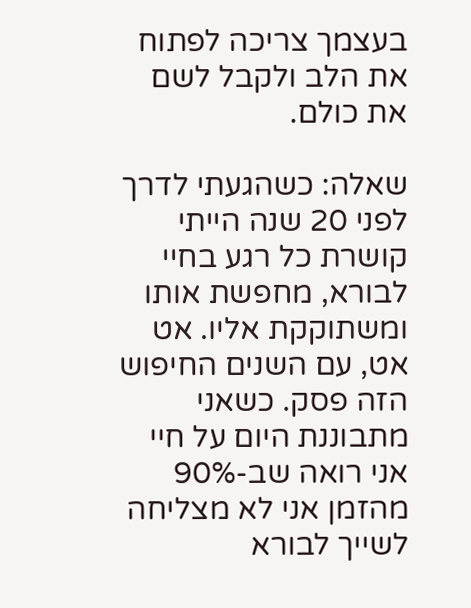בעצמך צריכה לפתוח את הלב ולקבל לשם את כולם.

שאלה: כשהגעתי לדרך לפני 20 שנה הייתי קושרת כל רגע בחיי לבורא, מחפשת אותו ומשתוקקת אליו. אט אט, עם השנים החיפוש הזה פסק. כשאני מתבוננת היום על חיי אני רואה שב-90% מהזמן אני לא מצליחה לשייך לבורא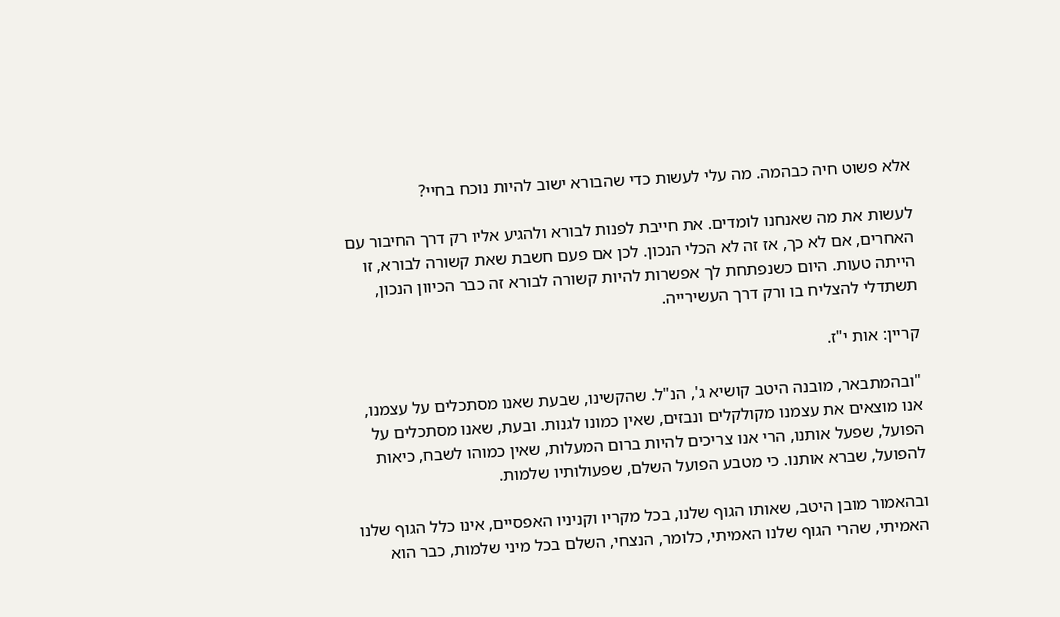אלא פשוט חיה כבהמה. מה עלי לעשות כדי שהבורא ישוב להיות נוכח בחיי?

לעשות את מה שאנחנו לומדים. את חייבת לפנות לבורא ולהגיע אליו רק דרך החיבור עם האחרים, אם לא כך, אז זה לא הכלי הנכון. לכן אם פעם חשבת שאת קשורה לבורא, זו הייתה טעות. היום כשנפתחת לך אפשרות להיות קשורה לבורא זה כבר הכיוון הנכון, תשתדלי להצליח בו ורק דרך העשירייה.

קריין: אות י"ז.

"ובהמתבאר, מובנה היטב קושיא ג', הנ"ל. שהקשינו, שבעת שאנו מסתכלים על עצמנו, אנו מוצאים את עצמנו מקולקלים ונבזים, שאין כמונו לגנות. ובעת, שאנו מסתכלים על הפועל, שפעל אותנו, הרי אנו צריכים להיות ברום המעלות, שאין כמוהו לשבח, כיאות להפועל, שברא אותנו. כי מטבע הפועל השלם, שפעולותיו שלמות.

ובהאמור מובן היטב, שאותו הגוף שלנו, בכל מקריו וקניניו האפסיים, אינו כלל הגוף שלנו האמיתי, שהרי הגוף שלנו האמיתי, כלומר, הנצחי, השלם בכל מיני שלמות, כבר הוא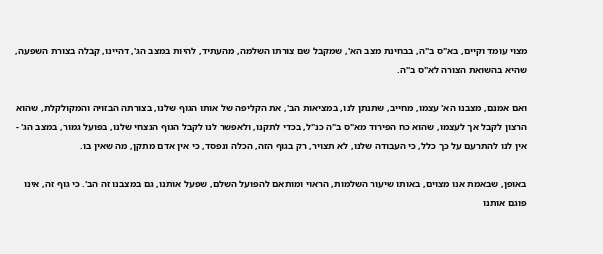מצוי עומד וקיים, בא"ס ב"ה, בבחינת מצב הא', שמקבל שם צורתו השלמה, מהעתיד, להיות במצב הג', דהיינו, קבלה בצורת השפעה, שהיא בהשואת הצורה לא"ס ב"ה.

ואם אמנם, מצבנו הא' עצמו, מחייב, שתנתן לנו, במציאות הב', את הקליפה של אותו הגוף שלנו, בצורתה הבזויה והמקולקלת, שהוא הרצון לקבל אך לעצמו, שהוא כח הפירוד מא"ס ב"ה כנ"ל, בכדי לתקנו, ולאפשר לנו לקבל הגוף הנצחי שלנו, בפועל גמור, במצב הג' - אין לנו להתרעם על כך כלל, כי העבודה שלנו, לא תצויר, רק בגוף הזה, הכלה ונפסד, כי אין אדם מתקן, מה שאין בו.

באופן, שבאמת אנו מצוים, באותו שיעור השלמות, הראוי ומותאם להפועל השלם, שפעל אותנו, גם במצבנו זה הב'. כי גוף זה, אינו פוגם אותנו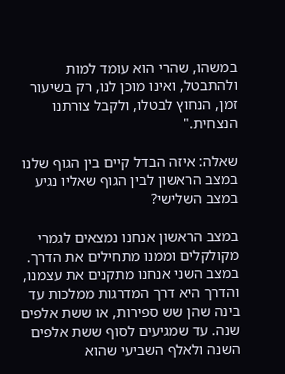במשהו, שהרי הוא עומד למות ולהתבטל, ואינו מוכן לנו, רק בשיעור זמן, הנחוץ לבטלו, ולקבל צורתנו הנצחית."

שאלה: איזה הבדל קיים בין הגוף שלנו במצב הראשון לבין הגוף שאליו נגיע במצב השלישי?

במצב הראשון אנחנו נמצאים לגמרי מקולקלים וממנו מתחילים את הדרך. במצב השני אנחנו מתקנים את עצמנו, והדרך היא דרך המדרגות ממלכות עד בינה שהן שש ספירות, או ששת אלפים שנה. עד שמגיעים לסוף ששת אלפים השנה ולאלף השביעי שהוא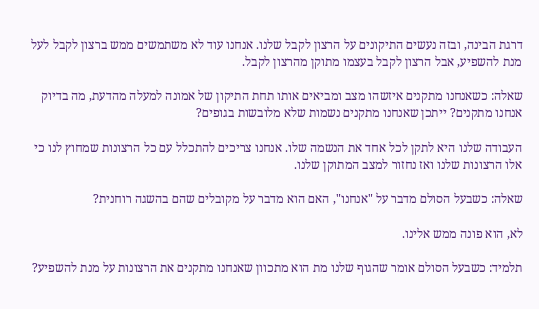דרגת הבינה, ובזה נעשים התיקונים על הרצון לקבל שלנו. אנחנו עוד לא משתמשים ממש ברצון לקבל לעל מנת להשפיע, אבל הרצון לקבל בעצמו מתוקן מהרצון לקבל.

שאלה: כשאנחנו מתקנים איזשהו מצב ומביאים אותו תחת התיקון של אמונה למעלה מהדעת, מה בדיוק אנחנו מתקנים? ייתכן שאנחנו מתקנים נשמות שלא מלובשות בגופים?

העבודה שלנו היא לתקן לכל אחד את הנשמה שלו. אנחנו צריכים להתכלל עם כל הרצונות שמחוץ לנו כי אלו הרצונות שלנו ואז נחזור למצב המתוקן שלנו.

שאלה: כשבעל הסולם מדבר על "אנחנו", האם הוא מדבר על מקובלים שהם בהשגה רוחנית?

לא, הוא פונה ממש אלינו.

תלמיד: כשבעל הסולם אומר שהגוף שלנו מת הוא מתכוון שאנחנו מתקנים את הרצונות על מנת להשפיע?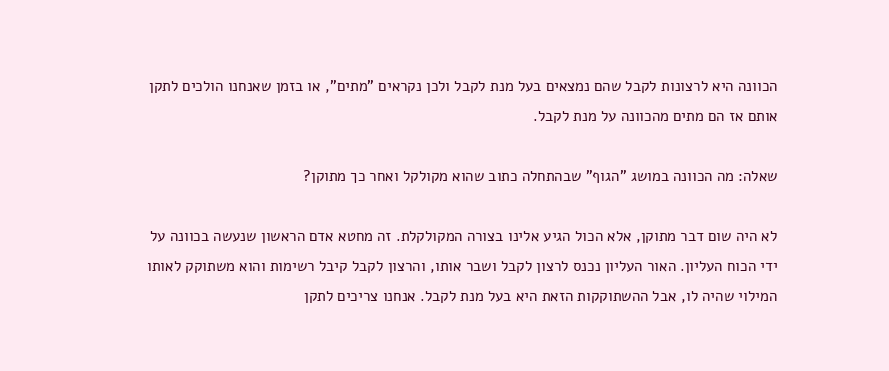הכוונה היא לרצונות לקבל שהם נמצאים בעל מנת לקבל ולכן נקראים "מתים", או בזמן שאנחנו הולכים לתקן אותם אז הם מתים מהכוונה על מנת לקבל.

שאלה: מה הכוונה במושג "הגוף" שבהתחלה כתוב שהוא מקולקל ואחר כך מתוקן?

לא היה שום דבר מתוקן, אלא הכול הגיע אלינו בצורה המקולקלת. זה מחטא אדם הראשון שנעשה בכוונה על ידי הכוח העליון. האור העליון נכנס לרצון לקבל ושבר אותו, והרצון לקבל קיבל רשימות והוא משתוקק לאותו המילוי שהיה לו, אבל ההשתוקקות הזאת היא בעל מנת לקבל. אנחנו צריכים לתקן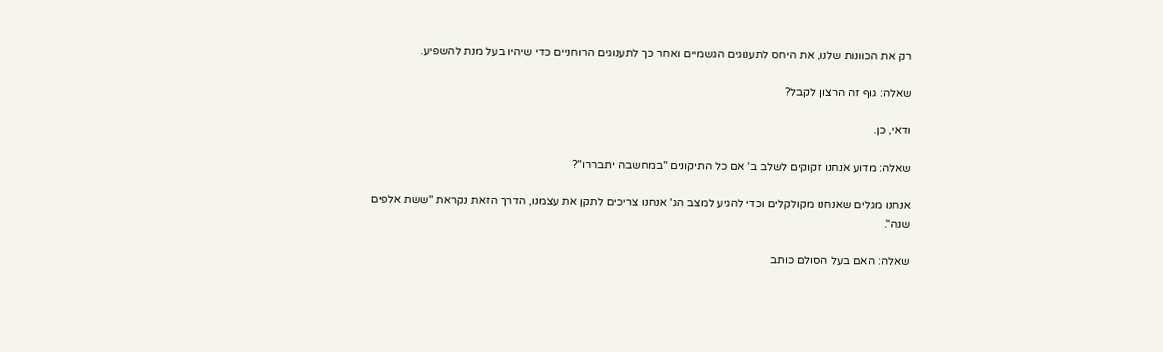רק את הכוונות שלנו, את היחס לתענוגים הגשמיים ואחר כך לתענוגים הרוחניים כדי שיהיו בעל מנת להשפיע.

שאלה: גוף זה הרצון לקבל?

ודאי, כן.

שאלה: מדוע אנחנו זקוקים לשלב ב' אם כל התיקונים "במחשבה יתבררו"?

אנחנו מגלים שאנחנו מקולקלים וכדי להגיע למצב הג' אנחנו צריכים לתקן את עצמנו, הדרך הזאת נקראת "ששת אלפים שנה".

שאלה: האם בעל הסולם כותב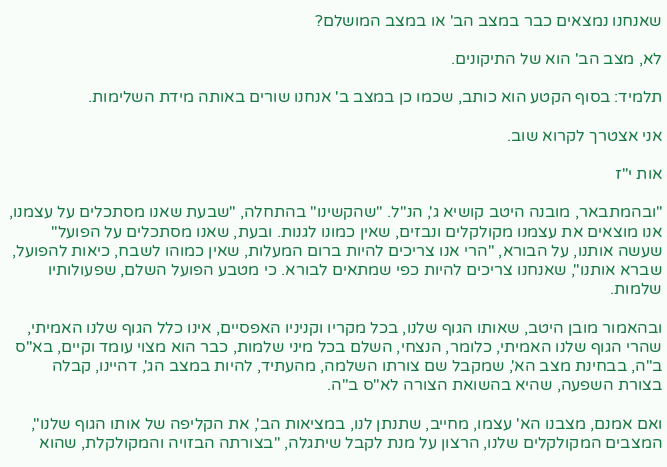שאנחנו נמצאים כבר במצב הב' או במצב המושלם?

לא, מצב הב' הוא של התיקונים.

תלמיד: בסוף הקטע הוא כותב, שכמו כן במצב ב' אנחנו שורים באותה מידת השלימות.

אני אצטרך לקרוא שוב.

אות י"ז

"ובהמתבאר, מובנה היטב קושיא ג', הנ"ל. "שהקשינו" בהתחלה, "שבעת שאנו מסתכלים על עצמנו, אנו מוצאים את עצמנו מקולקלים ונבזים, שאין כמונו לגנות. ובעת, שאנו מסתכלים על הפועל" שעשה אותנו, על הבורא, "הרי אנו צריכים להיות ברום המעלות, שאין כמוהו לשבח, כיאות להפועל, שברא אותנו", שאנחנו צריכים להיות כפי שמתאים לבורא. כי מטבע הפועל השלם, שפעולותיו שלמות.

ובהאמור מובן היטב, שאותו הגוף שלנו, בכל מקריו וקניניו האפסיים, אינו כלל הגוף שלנו האמיתי, שהרי הגוף שלנו האמיתי, כלומר, הנצחי, השלם בכל מיני שלמות, כבר הוא מצוי עומד וקיים, בא"ס ב"ה, בבחינת מצב הא', שמקבל שם צורתו השלמה, מהעתיד, להיות במצב הג', דהיינו, קבלה בצורת השפעה, שהיא בהשואת הצורה לא"ס ב"ה.

ואם אמנם, מצבנו הא' עצמו, מחייב, שתנתן לנו, במציאות הב', את הקליפה של אותו הגוף שלנו", המצבים המקולקלים שלנו, הרצון על מנת לקבל שיתגלה, "בצורתה הבזויה והמקולקלת, שהוא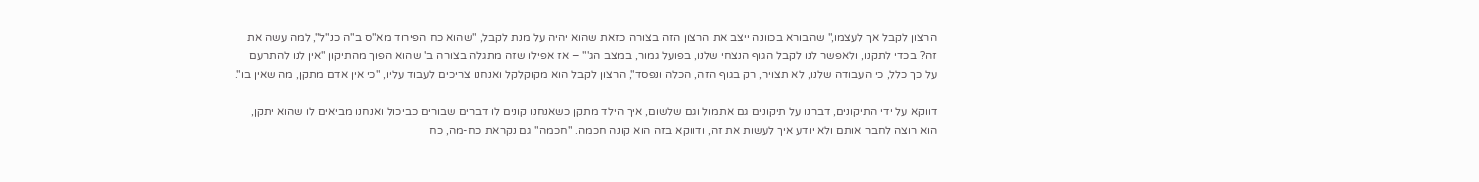הרצון לקבל אך לעצמו," שהבורא בכוונה ייצב את הרצון הזה בצורה כזאת שהוא יהיה על מנת לקבל, "שהוא כח הפירוד מא"ס ב"ה כנ"ל", למה עשה את זה? בכדי לתקנו, ולאפשר לנו לקבל הגוף הנצחי שלנו, בפועל גמור, במצב הג'" – אז אפילו שזה מתגלה בצורה ב' שהוא הפוך מהתיקון "אין לנו להתרעם על כך כלל, כי העבודה שלנו, לא תצויר, רק בגוף הזה, הכלה ונפסד", הרצון לקבל הוא מקוקלקל ואנחנו צריכים לעבוד עליו, "כי אין אדם מתקן, מה שאין בו".

דווקא על ידי התיקונים, דברנו על תיקונים גם אתמול וגם שלשום, איך הילד מתקן כשאנחנו קונים לו דברים שבורים כביכול ואנחנו מביאים לו שהוא יתקן, הוא רוצה לחבר אותם ולא יודע איך לעשות את זה, ודווקא בזה הוא קונה חכמה. "חכמה" גם נקראת כח-מה, כח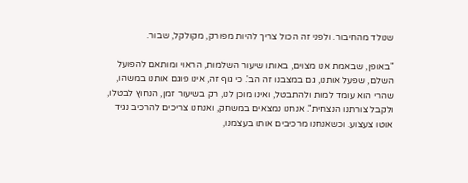שנולד מהחיבור. ולפני זה הכול צריך להיות מפורק, מקולקל, שבור.

"באופן, שבאמת אנו מצוים, באותו שיעור השלמות, הראוי ומותאם להפועל השלם, שפעל אותנו, גם במצבנו זה הב'. כי גוף זה, אינו פוגם אותנו במשהו, שהרי הוא עומד למות ולהתבטל, ואינו מוכן לנו, רק בשיעור זמן, הנחוץ לבטלו, ולקבל צורתנו הנצחית". אנחנו נמצאים במשחק, ואנחנו צריכים להרכיב נגיד אוטו צעצוע. וכשאנחנו מרכיבים אותו בעצמנו,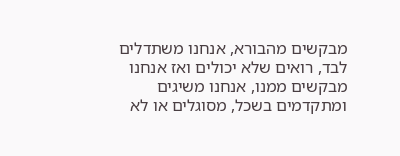מבקשים מהבורא, אנחנו משתדלים לבד, רואים שלא יכולים ואז אנחנו מבקשים ממנו, אנחנו משיגים ומתקדמים בשכל, מסוגלים או לא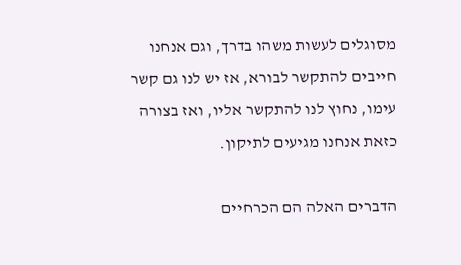מסוגלים לעשות משהו בדרך, וגם אנחנו חייבים להתקשר לבורא, אז יש לנו גם קשר עימו, נחוץ לנו להתקשר אליו, ואז בצורה כזאת אנחנו מגיעים לתיקון.

הדברים האלה הם הכרחיים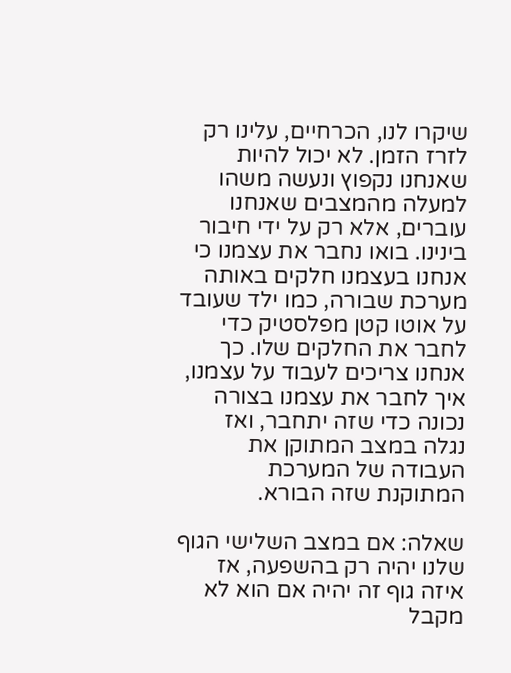שיקרו לנו, הכרחיים, עלינו רק לזרז הזמן. לא יכול להיות שאנחנו נקפוץ ונעשה משהו למעלה מהמצבים שאנחנו עוברים, אלא רק על ידי חיבור בינינו. בואו נחבר את עצמנו כי אנחנו בעצמנו חלקים באותה מערכת שבורה, כמו ילד שעובד על אוטו קטן מפלסטיק כדי לחבר את החלקים שלו. כך אנחנו צריכים לעבוד על עצמנו, איך לחבר את עצמנו בצורה נכונה כדי שזה יתחבר, ואז נגלה במצב המתוקן את העבודה של המערכת המתוקנת שזה הבורא.

שאלה: אם במצב השלישי הגוף שלנו יהיה רק בהשפעה, אז איזה גוף זה יהיה אם הוא לא מקבל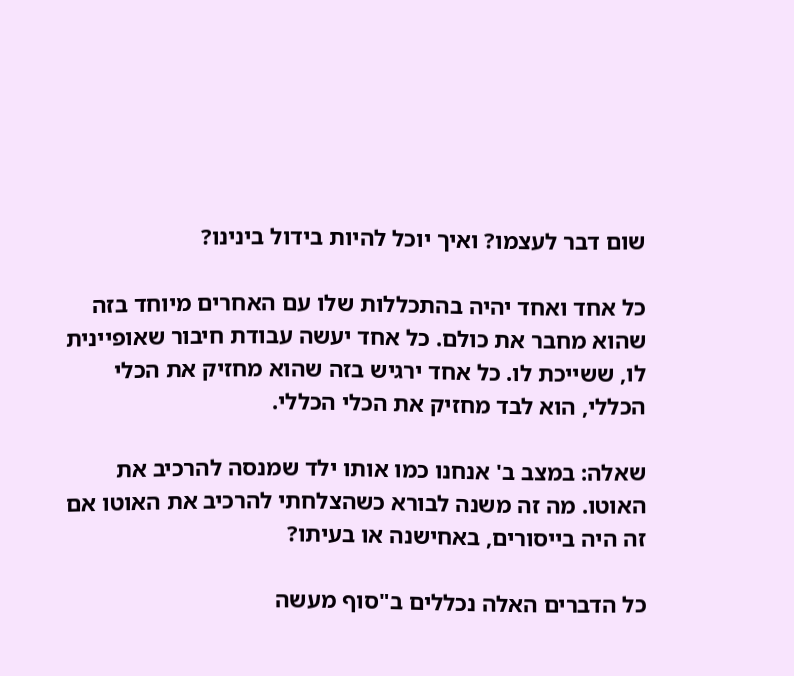שום דבר לעצמו? ואיך יוכל להיות בידול בינינו?

כל אחד ואחד יהיה בהתכללות שלו עם האחרים מיוחד בזה שהוא מחבר את כולם. כל אחד יעשה עבודת חיבור שאופיינית לו, ששייכת לו. כל אחד ירגיש בזה שהוא מחזיק את הכלי הכללי, הוא לבד מחזיק את הכלי הכללי.

שאלה: במצב ב' אנחנו כמו אותו ילד שמנסה להרכיב את האוטו. מה זה משנה לבורא כשהצלחתי להרכיב את האוטו אם זה היה בייסורים, באחישנה או בעיתו?

כל הדברים האלה נכללים ב"סוף מעשה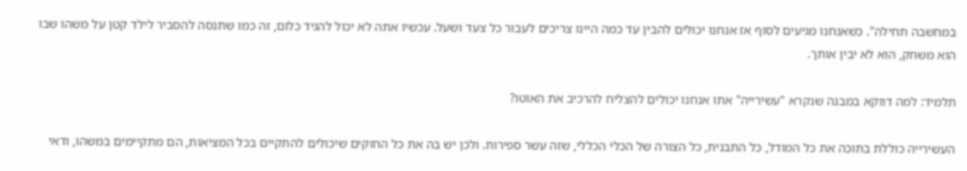במחשבה תחילה". כשאנחנו מגיעים לסוף אז אנחנו יכולים להבין עד כמה היינו צריכים לעבור כל צעד ושעל. עכשיו אתה לא יכול להגיד כלום, זה כמו שתנסה להסביר לילד קטן על משהו שבו הוא משחק, הוא לא יבין אותך.

תלמיד: למה דווקא במבנה שנקרא "עשירייה" אתו אנחנו יכולים להצליח להרכיב את האוטו?

העשירייה כוללת בתוכה את כל המודל, כל התבנית, כל הצורה של הכלי הכללי, שזה עשר ספירות. ולכן יש בה את כל החוקים שיכולים להתקיים בכל המציאות, הם מתקיימים במשהו, ודאי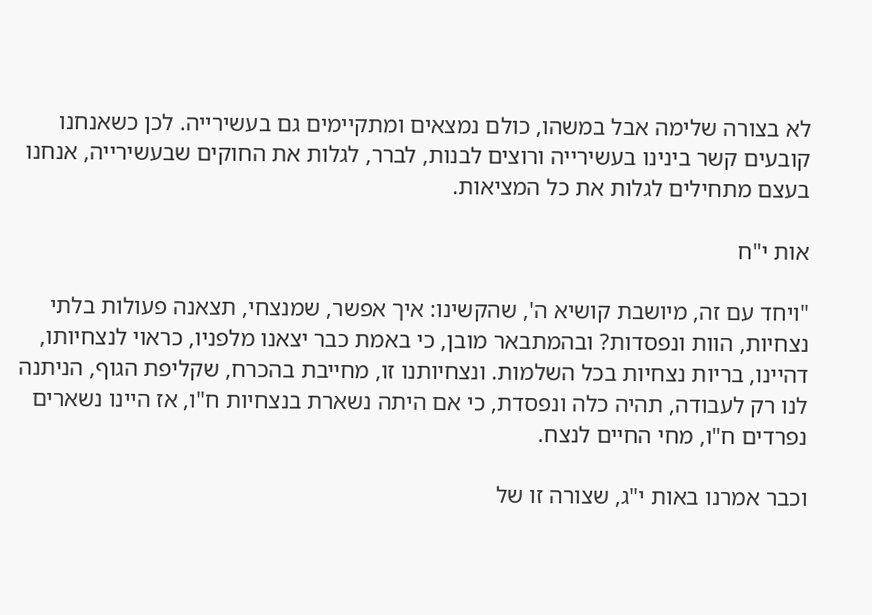לא בצורה שלימה אבל במשהו, כולם נמצאים ומתקיימים גם בעשירייה. לכן כשאנחנו קובעים קשר בינינו בעשירייה ורוצים לבנות, לברר, לגלות את החוקים שבעשירייה, אנחנו בעצם מתחילים לגלות את כל המציאות.

אות י"ח

"ויחד עם זה, מיושבת קושיא ה', שהקשינו: איך אפשר, שמנצחי, תצאנה פעולות בלתי נצחיות, הוות ונפסדות? ובהמתבאר מובן, כי באמת כבר יצאנו מלפניו, כראוי לנצחיותו, דהיינו, בריות נצחיות בכל השלמות. ונצחיותנו זו, מחייבת בהכרח, שקליפת הגוף, הניתנה לנו רק לעבודה, תהיה כלה ונפסדת, כי אם היתה נשארת בנצחיות ח"ו, אז היינו נשארים נפרדים ח"ו, מחי החיים לנצח.

וכבר אמרנו באות י"ג, שצורה זו של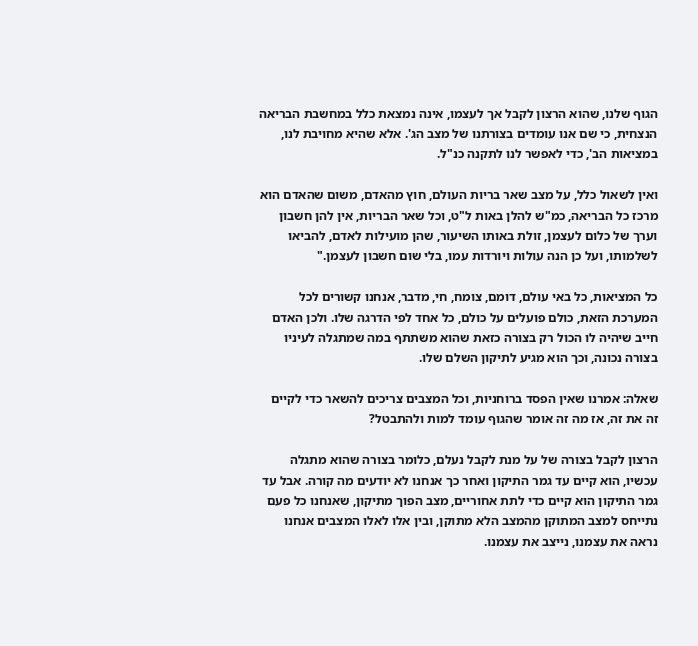הגוף שלנו, שהוא הרצון לקבל אך לעצמו, אינה נמצאת כלל במחשבת הבריאה הנצחית, כי שם אנו עומדים בצורתנו של מצב הג'. אלא שהיא מחויבת לנו, במציאות הב', כדי לאפשר לנו לתקנה כנ"ל.

ואין לשאול כלל, על מצב שאר בריות העולם, חוץ מהאדם, משום שהאדם הוא מרכז כל הבריאה, כמ"ש להלן באות ל"ט, וכל שאר הבריות, אין להן חשבון וערך של כלום לעצמן, זולת באותו השיעור, שהן מועילות לאדם, להביאו לשלמותו, ועל כן הנה עולות ויורדות עמו, בלי שום חשבון לעצמן."

כל המציאות, כל באי עולם, דומם, צומח, חי, מדבר, אנחנו קשורים לכל המערכת הזאת, כולם פועלים על כולם, כל אחד לפי הדרגה שלו. ולכן האדם חייב שיהיה לו הכול רק בצורה כזאת שהוא משתתף במה שמתגלה לעיניו בצורה נכונה, וכך הוא מגיע לתיקון השלם שלו.

שאלה: אמרנו שאין הפסד ברוחניות, וכל המצבים צריכים להשאר כדי לקיים זה את זה, אז מה זה אומר שהגוף עומד למות ולהתבטל?

הרצון לקבל בצורה של על מנת לקבל נעלם, כלומר בצורה שהוא מתגלה עכשיו, הוא קיים עד גמר התיקון ואחר כך אנחנו לא יודעים מה קורה. אבל עד גמר התיקון הוא קיים כדי לתת אחוריים, מצב הפוך מתיקון, שאנחנו כל פעם נתייחס למצב המתוקן מהמצב הלא מתוקן, ובין אלו לאלו המצבים אנחנו נראה את עצמנו, נייצב את עצמנו.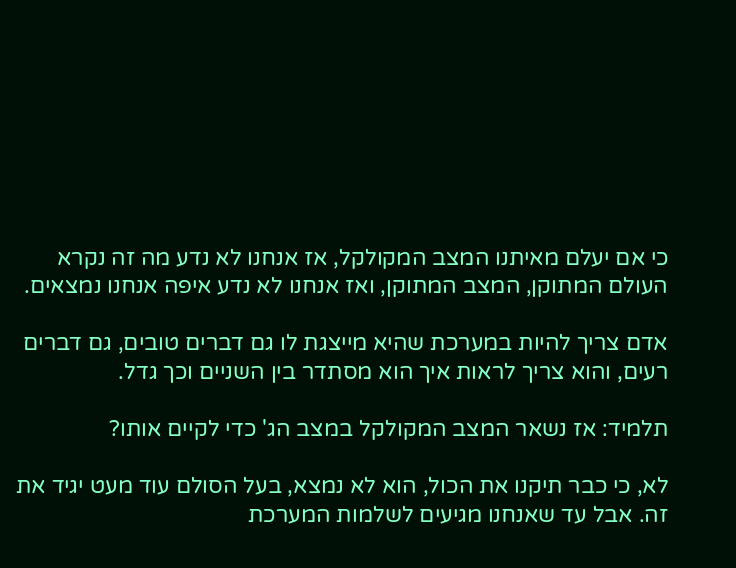כי אם יעלם מאיתנו המצב המקולקל, אז אנחנו לא נדע מה זה נקרא העולם המתוקן, המצב המתוקן, ואז אנחנו לא נדע איפה אנחנו נמצאים.

אדם צריך להיות במערכת שהיא מייצגת לו גם דברים טובים, גם דברים רעים, והוא צריך לראות איך הוא מסתדר בין השניים וכך גדל.

תלמיד: אז נשאר המצב המקולקל במצב הג' כדי לקיים אותו?

לא, כי כבר תיקנו את הכול, הוא לא נמצא, בעל הסולם עוד מעט יגיד את זה. אבל עד שאנחנו מגיעים לשלמות המערכת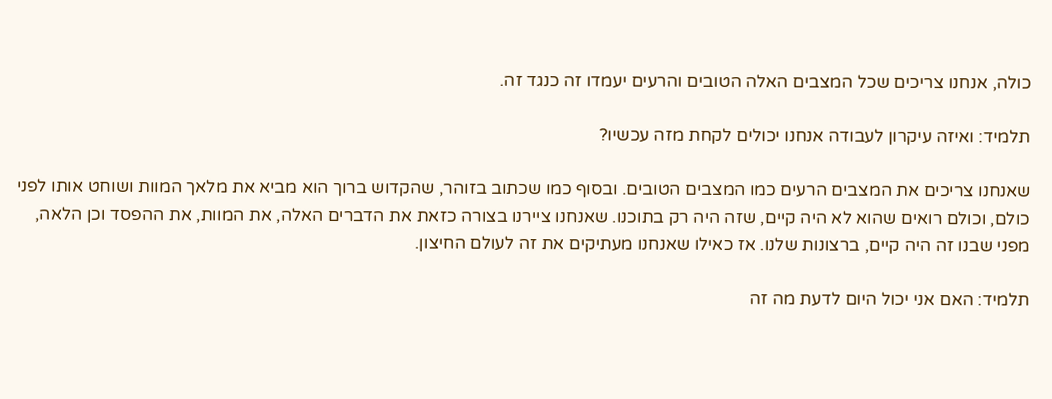כולה, אנחנו צריכים שכל המצבים האלה הטובים והרעים יעמדו זה כנגד זה.

תלמיד: ואיזה עיקרון לעבודה אנחנו יכולים לקחת מזה עכשיו?

שאנחנו צריכים את המצבים הרעים כמו המצבים הטובים. ובסוף כמו שכתוב בזוהר, שהקדוש ברוך הוא מביא את מלאך המוות ושוחט אותו לפני כולם, וכולם רואים שהוא לא היה קיים, שזה היה רק בתוכנו. שאנחנו ציירנו בצורה כזאת את הדברים האלה, את המוות, את ההפסד וכן הלאה, מפני שבנו זה היה קיים, ברצונות שלנו. אז כאילו שאנחנו מעתיקים את זה לעולם החיצון.

תלמיד: האם אני יכול היום לדעת מה זה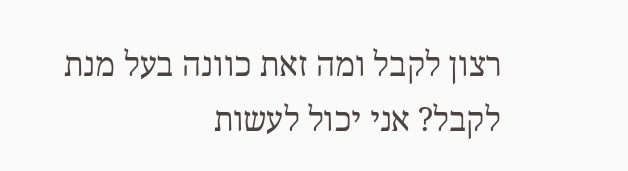רצון לקבל ומה זאת כוונה בעל מנת לקבל? אני יכול לעשות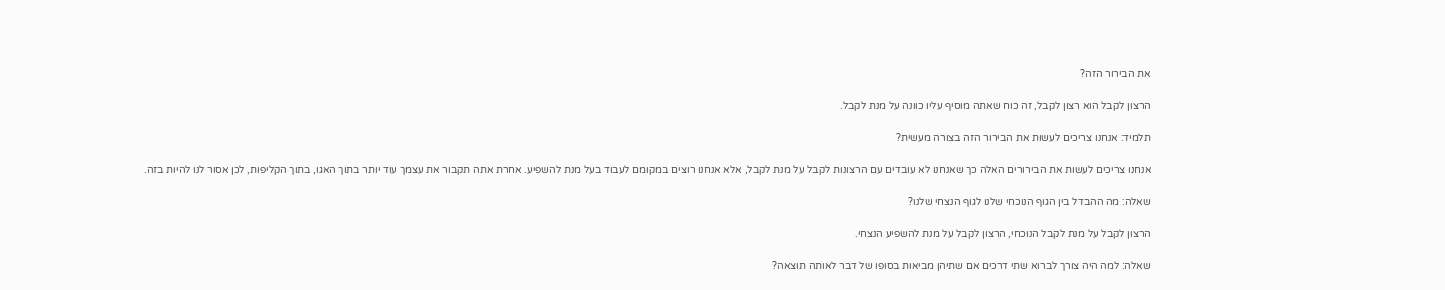את הבירור הזה?

הרצון לקבל הוא רצון לקבל, זה כוח שאתה מוסיף עליו כוונה על מנת לקבל.

תלמיד: אנחנו צריכים לעשות את הבירור הזה בצורה מעשית?

אנחנו צריכים לעשות את הבירורים האלה כך שאנחנו לא עובדים עם הרצונות לקבל על מנת לקבל, אלא אנחנו רוצים במקומם לעבוד בעל מנת להשפיע. אחרת אתה תקבור את עצמך עוד יותר בתוך האגו, בתוך הקליפות, לכן אסור לנו להיות בזה.

שאלה: מה ההבדל בין הגוף הנוכחי שלנו לגוף הנצחי שלנו?

הרצון לקבל על מנת לקבל הנוכחי, הרצון לקבל על מנת להשפיע הנצחי.

שאלה: למה היה צורך לברוא שתי דרכים אם שתיהן מביאות בסופו של דבר לאותה תוצאה?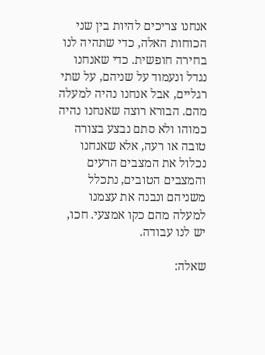אנחנו צריכים להיות בין שני הכוחות האלה, כדי שתהיה לנו בחירה חופשית. כדי שאנחנו נגדל ונעמוד על שניהם, על שתי רגליים, אבל אנחנו נהיה למעלה מהם. הבורא רוצה שאנחנו נהיה כמוהו ולא סתם נבצע בצורה טובה או רעה, אלא שאנחנו נכלול את המצבים הרעים והמצבים הטובים, נתכלל משניהם ונבנה את עצמנו למעלה מהם כקו אמצעי. חכו, יש לנו עבודה.

שאלה: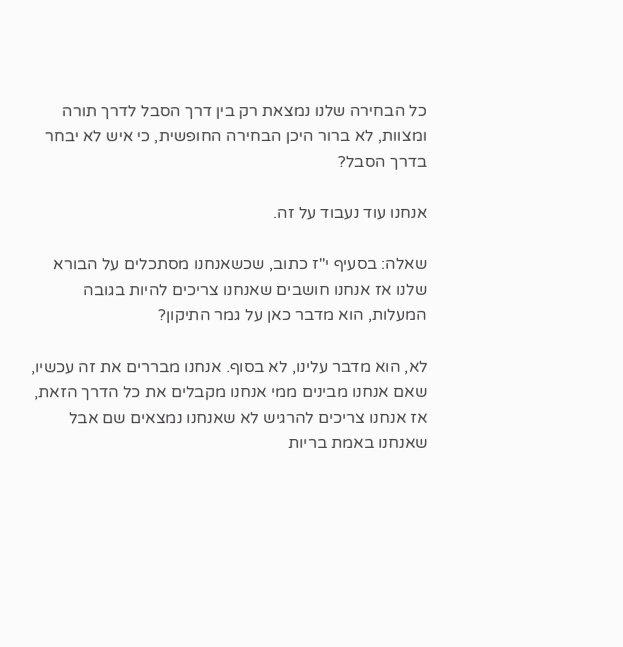כל הבחירה שלנו נמצאת רק בין דרך הסבל לדרך תורה ומצוות, לא ברור היכן הבחירה החופשית, כי איש לא יבחר בדרך הסבל?

אנחנו עוד נעבוד על זה.

שאלה: בסעיף י"ז כתוב, שכשאנחנו מסתכלים על הבורא שלנו אז אנחנו חושבים שאנחנו צריכים להיות בגובה המעלות, הוא מדבר כאן על גמר התיקון?

לא, הוא מדבר עלינו, לא בסוף. אנחנו מבררים את זה עכשיו, שאם אנחנו מבינים ממי אנחנו מקבלים את כל הדרך הזאת, אז אנחנו צריכים להרגיש לא שאנחנו נמצאים שם אבל שאנחנו באמת בריות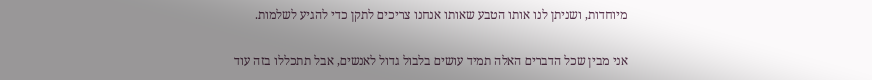מיוחדות, ושניתן לנו אותו הטבע שאותו אנחנו צריכים לתקן כדי להגיע לשלמות.

אני מבין שכל הדברים האלה תמיד עושים בלבול גדול לאנשים, אבל תתכללו בזה עוד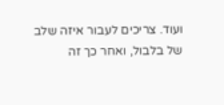ועוד. צריכים לעבור איזה שלב של בלבול, ואחר כך זה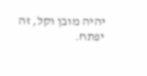יהיה מובן וקל, זה יפתח.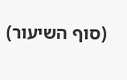(סוף השיעור)